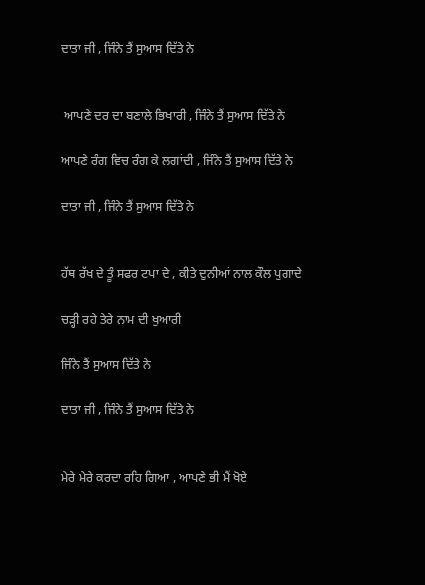ਦਾਤਾ ਜੀ , ਜਿੰਨੇ ਤੈਂ ਸੁਆਸ ਦਿੱਤੇ ਨੇ


 ਆਪਣੇ ਦਰ ਦਾ ਬਣਾਲੇ ਭਿਖਾਰੀ , ਜਿੰਨੇ ਤੈਂ ਸੁਆਸ ਦਿੱਤੇ ਨੇ

ਆਪਣੇ ਰੰਗ ਵਿਚ ਰੰਗ ਕੇ ਲਗਾਂਦੀ , ਜਿੰਨੇ ਤੈਂ ਸੁਆਸ ਦਿੱਤੇ ਨੇ

ਦਾਤਾ ਜੀ , ਜਿੰਨੇ ਤੈਂ ਸੁਆਸ ਦਿੱਤੇ ਨੇ


ਹੱਥ ਰੱਖ ਦੇ ਤੂੰ ਸਫਰ ਟਪਾ ਦੇ , ਕੀਤੇ ਦੁਨੀਆਂ ਨਾਲ ਕੌਲ ਪੁਗਾਦੇ

ਚੜ੍ਹੀ ਰਹੇ ਤੇਰੇ ਨਾਮ ਦੀ ਖੁਆਰੀ

ਜਿੰਨੇ ਤੈਂ ਸੁਆਸ ਦਿੱਤੇ ਨੇ

ਦਾਤਾ ਜੀ , ਜਿੰਨੇ ਤੈਂ ਸੁਆਸ ਦਿੱਤੇ ਨੇ


ਮੇਰੇ ਮੇਰੇ ਕਰਦਾ ਰਹਿ ਗਿਆ , ਆਪਣੇ ਭੀ ਮੈਂ ਖੋਏ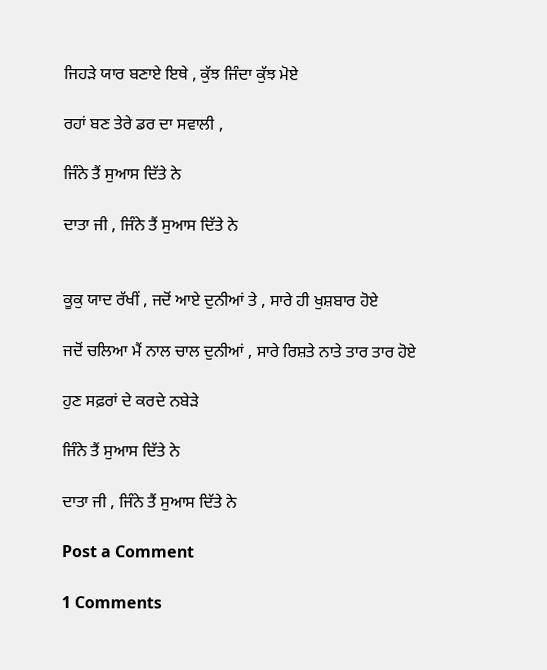ਜਿਹੜੇ ਯਾਰ ਬਣਾਏ ਇਥੇ , ਕੁੱਝ ਜਿੰਦਾ ਕੁੱਝ ਮੋਏ

ਰਹਾਂ ਬਣ ਤੇਰੇ ਡਰ ਦਾ ਸਵਾਲੀ ,

ਜਿੰਨੇ ਤੈਂ ਸੁਆਸ ਦਿੱਤੇ ਨੇ

ਦਾਤਾ ਜੀ , ਜਿੰਨੇ ਤੈਂ ਸੁਆਸ ਦਿੱਤੇ ਨੇ


ਕੂਕੁ ਯਾਦ ਰੱਖੀਂ , ਜਦੋਂ ਆਏ ਦੁਨੀਆਂ ਤੇ , ਸਾਰੇ ਹੀ ਖੁਸ਼ਬਾਰ ਹੋਏ

ਜਦੋਂ ਚਲਿਆ ਮੈਂ ਨਾਲ ਚਾਲ ਦੁਨੀਆਂ , ਸਾਰੇ ਰਿਸ਼ਤੇ ਨਾਤੇ ਤਾਰ ਤਾਰ ਹੋਏ

ਹੁਣ ਸਫ਼ਰਾਂ ਦੇ ਕਰਦੇ ਨਬੇੜੇ

ਜਿੰਨੇ ਤੈਂ ਸੁਆਸ ਦਿੱਤੇ ਨੇ

ਦਾਤਾ ਜੀ , ਜਿੰਨੇ ਤੈਂ ਸੁਆਸ ਦਿੱਤੇ ਨੇ

Post a Comment

1 Comments